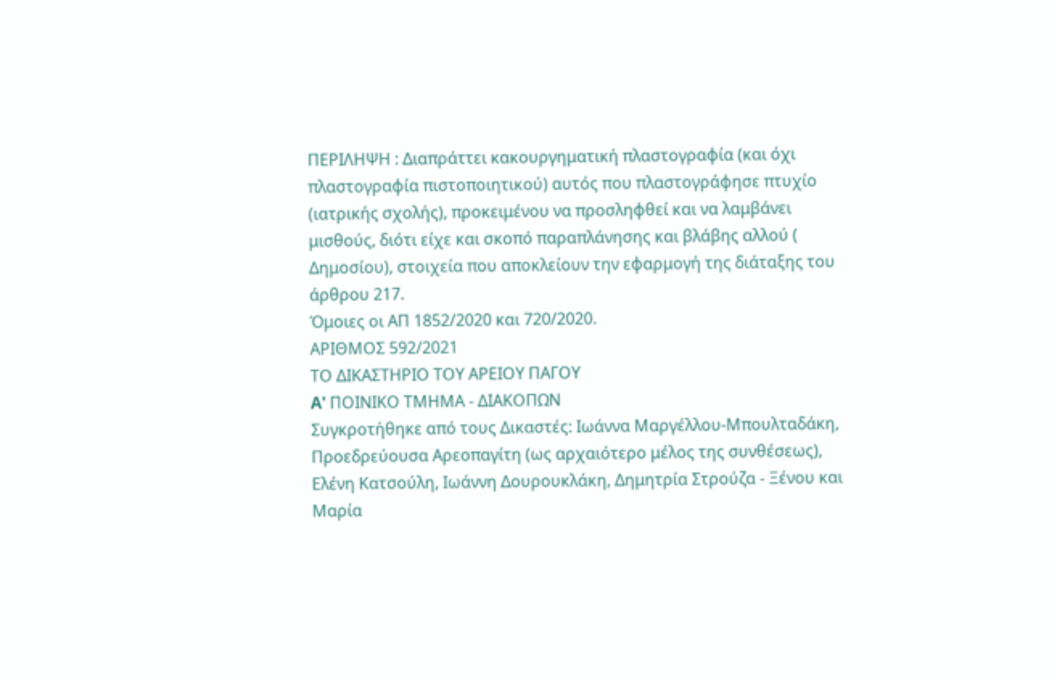ΠΕΡΙΛΗΨΗ : Διαπράττει κακουργηματική πλαστογραφία (και όχι πλαστογραφία πιστοποιητικού) αυτός που πλαστογράφησε πτυχίο (ιατρικής σχολής), προκειμένου να προσληφθεί και να λαμβάνει μισθούς, διότι είχε και σκοπό παραπλάνησης και βλάβης αλλού ( Δημοσίου), στοιχεία που αποκλείουν την εφαρμογή της διάταξης του άρθρου 217.
Όμοιες οι ΑΠ 1852/2020 και 720/2020.
ΑΡΙΘΜΟΣ 592/2021
ΤΟ ΔΙΚΑΣΤΗΡΙΟ ΤΟΥ ΑΡΕΙΟΥ ΠΑΓΟΥ
A' ΠΟΙΝΙΚΟ ΤΜΗΜΑ - ΔΙΑΚΟΠΩΝ
Συγκροτήθηκε από τους Δικαστές: Ιωάννα Μαργέλλου-Μπουλταδάκη, Προεδρεύουσα Αρεοπαγίτη (ως αρχαιότερο μέλος της συνθέσεως), Ελένη Κατσούλη, Ιωάννη Δουρουκλάκη, Δημητρία Στρούζα - Ξένου και Μαρία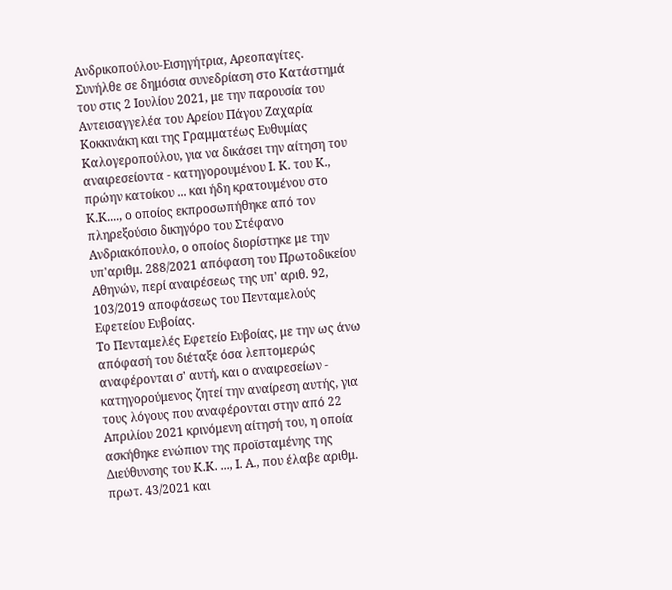Ανδρικοπούλου-Εισηγήτρια, Αρεοπαγίτες.
Συνήλθε σε δημόσια συνεδρίαση στο Κατάστημά του στις 2 Ιουλίου 2021, με την παρουσία του Αντεισαγγελέα του Αρείου Πάγου Ζαχαρία Κοκκινάκη και της Γραμματέως Ευθυμίας Καλογεροπούλου, για να δικάσει την αίτηση του αναιρεσείοντα - κατηγορουμένου Ι. Κ. του Κ., πρώην κατοίκου ... και ήδη κρατουμένου στο Κ.Κ...., ο οποίος εκπροσωπήθηκε από τον πληρεξούσιο δικηγόρο του Στέφανο Ανδριακόπουλο, ο οποίος διορίστηκε με την υπ'αριθμ. 288/2021 απόφαση του Πρωτοδικείου Αθηνών, περί αναιρέσεως της υπ' αριθ. 92, 103/2019 αποφάσεως του Πενταμελούς Εφετείου Ευβοίας.
Το Πενταμελές Εφετείο Ευβοίας, με την ως άνω απόφασή του διέταξε όσα λεπτομερώς αναφέρονται σ' αυτή, και ο αναιρεσείων - κατηγορούμενος ζητεί την αναίρεση αυτής, για τους λόγους που αναφέρονται στην από 22 Απριλίου 2021 κρινόμενη αίτησή του, η οποία ασκήθηκε ενώπιον της προϊσταμένης της Διεύθυνσης του Κ.Κ. ..., Ι. Α., που έλαβε αριθμ. πρωτ. 43/2021 και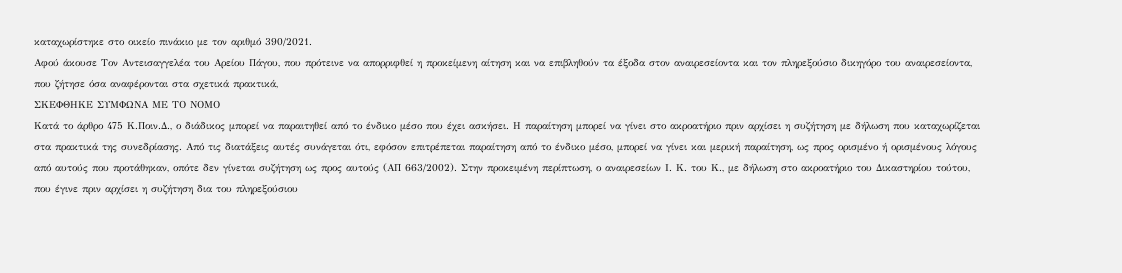καταχωρίστηκε στο οικείο πινάκιο με τον αριθμό 390/2021.
Αφού άκουσε Τον Αντεισαγγελέα του Αρείου Πάγου, που πρότεινε να απορριφθεί η προκείμενη αίτηση και να επιβληθούν τα έξοδα στον αναιρεσείοντα και τον πληρεξούσιο δικηγόρο του αναιρεσείοντα, που ζήτησε όσα αναφέρονται στα σχετικά πρακτικά,
ΣΚΕΦΘΗΚΕ ΣΥΜΦΩΝΑ ΜΕ ΤΟ ΝΟΜΟ
Κατά το άρθρο 475 Κ.Ποιν.Δ., ο διάδικος μπορεί να παραιτηθεί από το ένδικο μέσο που έχει ασκήσει. Η παραίτηση μπορεί να γίνει στο ακροατήριο πριν αρχίσει η συζήτηση με δήλωση που καταχωρίζεται στα πρακτικά της συνεδρίασης. Από τις διατάξεις αυτές συνάγεται ότι, εφόσον επιτρέπεται παραίτηση από το ένδικο μέσο, μπορεί να γίνει και μερική παραίτηση, ως προς ορισμένο ή ορισμένους λόγους από αυτούς που προτάθηκαν, οπότε δεν γίνεται συζήτηση ως προς αυτούς (ΑΠ 663/2002). Στην προκειμένη περίπτωση, ο αναιρεσείων Ι. Κ. του Κ., με δήλωση στο ακροατήριο του Δικαστηρίου τούτου, που έγινε πριν αρχίσει η συζήτηση δια του πληρεξούσιου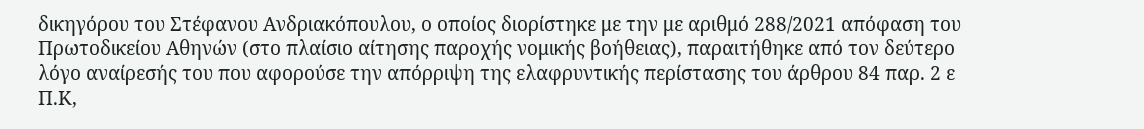δικηγόρου του Στέφανου Ανδριακόπουλου, ο οποίος διορίστηκε με την με αριθμό 288/2021 απόφαση του Πρωτοδικείου Αθηνών (στο πλαίσιο αίτησης παροχής νομικής βοήθειας), παραιτήθηκε από τον δεύτερο λόγο αναίρεσής του που αφορούσε την απόρριψη της ελαφρυντικής περίστασης του άρθρου 84 παρ. 2 ε Π.Κ,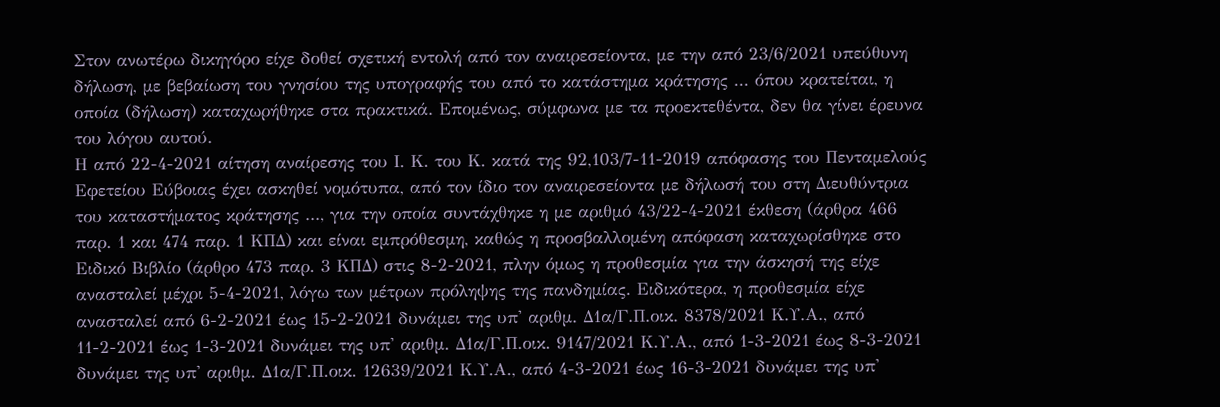Στον ανωτέρω δικηγόρο είχε δοθεί σχετική εντολή από τον αναιρεσείοντα, με την από 23/6/2021 υπεύθυνη δήλωση, με βεβαίωση του γνησίου της υπογραφής του από το κατάστημα κράτησης ... όπου κρατείται, η οποία (δήλωση) καταχωρήθηκε στα πρακτικά. Επομένως, σύμφωνα με τα προεκτεθέντα, δεν θα γίνει έρευνα του λόγου αυτού.
Η από 22-4-2021 αίτηση αναίρεσης του Ι. Κ. του Κ. κατά της 92,103/7-11-2019 απόφασης του Πενταμελούς Εφετείου Εύβοιας έχει ασκηθεί νομότυπα, από τον ίδιο τον αναιρεσείοντα με δήλωσή του στη Διευθύντρια του καταστήματος κράτησης ..., για την οποία συντάχθηκε η με αριθμό 43/22-4-2021 έκθεση (άρθρα 466 παρ. 1 και 474 παρ. 1 ΚΠΔ) και είναι εμπρόθεσμη, καθώς η προσβαλλομένη απόφαση καταχωρίσθηκε στο Ειδικό Βιβλίο (άρθρο 473 παρ. 3 ΚΠΔ) στις 8-2-2021, πλην όμως η προθεσμία για την άσκησή της είχε ανασταλεί μέχρι 5-4-2021, λόγω των μέτρων πρόληψης της πανδημίας. Ειδικότερα, η προθεσμία είχε ανασταλεί από 6-2-2021 έως 15-2-2021 δυνάμει της υπ' αριθμ. Δ1α/Γ.Π.οικ. 8378/2021 Κ.Υ.Α., από 11-2-2021 έως 1-3-2021 δυνάμει της υπ' αριθμ. Δ1α/Γ.Π.οικ. 9147/2021 Κ.Υ.Α., από 1-3-2021 έως 8-3-2021 δυνάμει της υπ' αριθμ. Δ1α/Γ.Π.οικ. 12639/2021 Κ.Υ.Α., από 4-3-2021 έως 16-3-2021 δυνάμει της υπ'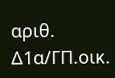αριθ. Δ1α/ΓΠ.οικ.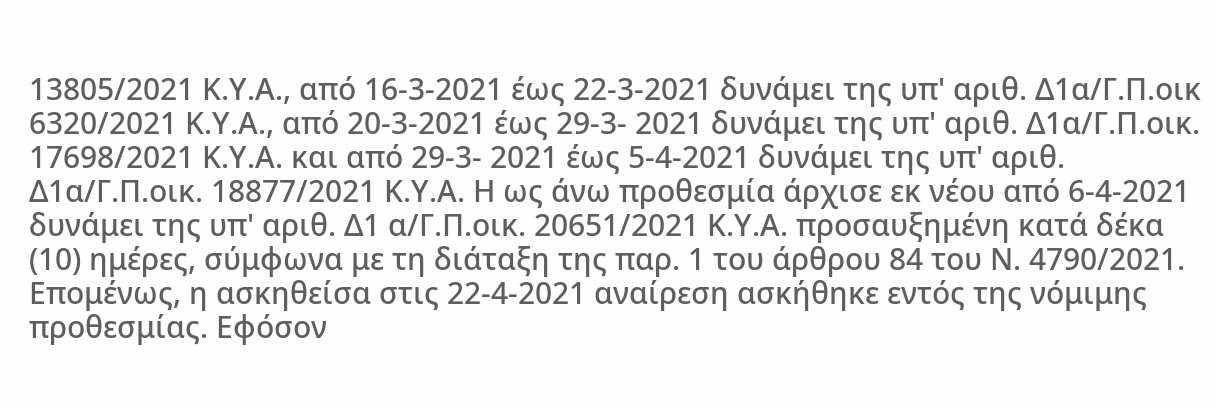13805/2021 Κ.Υ.Α., από 16-3-2021 έως 22-3-2021 δυνάμει της υπ' αριθ. Δ1α/Γ.Π.οικ 6320/2021 Κ.Υ.Α., από 20-3-2021 έως 29-3- 2021 δυνάμει της υπ' αριθ. Δ1α/Γ.Π.οικ. 17698/2021 Κ.Υ.Α. και από 29-3- 2021 έως 5-4-2021 δυνάμει της υπ' αριθ. Δ1α/Γ.Π.οικ. 18877/2021 Κ.Υ.Α. Η ως άνω προθεσμία άρχισε εκ νέου από 6-4-2021 δυνάμει της υπ' αριθ. Δ1 α/Γ.Π.οικ. 20651/2021 Κ.Υ.Α. προσαυξημένη κατά δέκα (10) ημέρες, σύμφωνα με τη διάταξη της παρ. 1 του άρθρου 84 του Ν. 4790/2021. Επομένως, η ασκηθείσα στις 22-4-2021 αναίρεση ασκήθηκε εντός της νόμιμης προθεσμίας. Εφόσον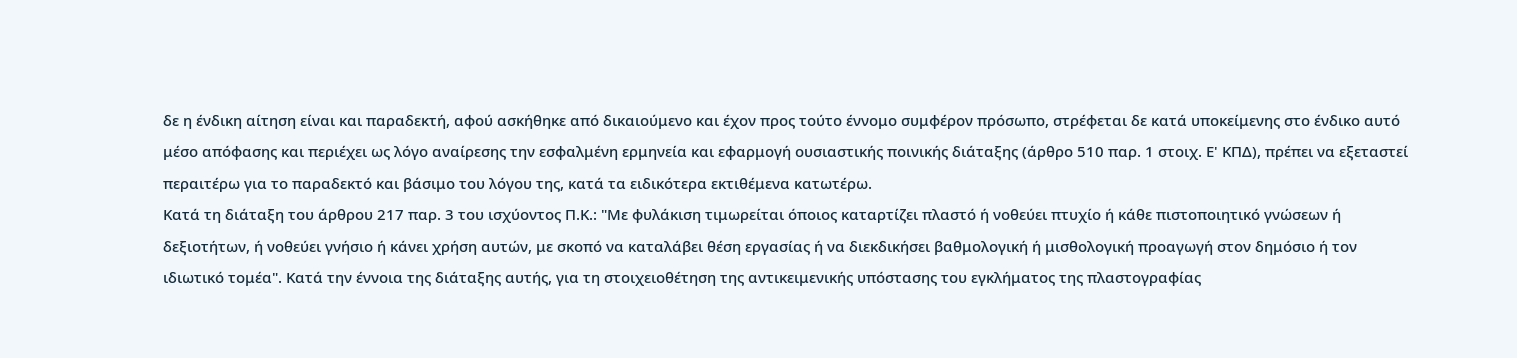δε η ένδικη αίτηση είναι και παραδεκτή, αφού ασκήθηκε από δικαιούμενο και έχον προς τούτο έννομο συμφέρον πρόσωπο, στρέφεται δε κατά υποκείμενης στο ένδικο αυτό μέσο απόφασης και περιέχει ως λόγο αναίρεσης την εσφαλμένη ερμηνεία και εφαρμογή ουσιαστικής ποινικής διάταξης (άρθρο 510 παρ. 1 στοιχ. Ε' ΚΠΔ), πρέπει να εξεταστεί περαιτέρω για το παραδεκτό και βάσιμο του λόγου της, κατά τα ειδικότερα εκτιθέμενα κατωτέρω.
Κατά τη διάταξη του άρθρου 217 παρ. 3 του ισχύοντος Π.Κ.: "Με φυλάκιση τιμωρείται όποιος καταρτίζει πλαστό ή νοθεύει πτυχίο ή κάθε πιστοποιητικό γνώσεων ή δεξιοτήτων, ή νοθεύει γνήσιο ή κάνει χρήση αυτών, με σκοπό να καταλάβει θέση εργασίας ή να διεκδικήσει βαθμολογική ή μισθολογική προαγωγή στον δημόσιο ή τον ιδιωτικό τομέα". Κατά την έννοια της διάταξης αυτής, για τη στοιχειοθέτηση της αντικειμενικής υπόστασης του εγκλήματος της πλαστογραφίας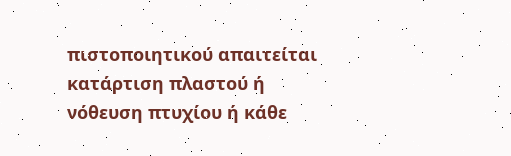πιστοποιητικού απαιτείται κατάρτιση πλαστού ή νόθευση πτυχίου ή κάθε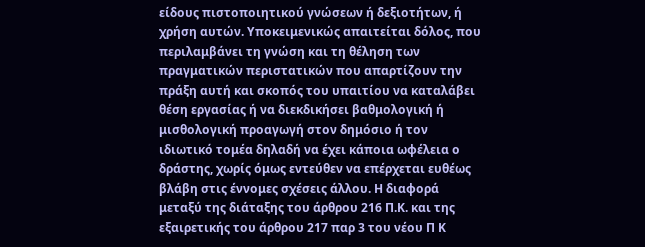είδους πιστοποιητικού γνώσεων ή δεξιοτήτων, ή χρήση αυτών. Υποκειμενικώς απαιτείται δόλος, που περιλαμβάνει τη γνώση και τη θέληση των πραγματικών περιστατικών που απαρτίζουν την πράξη αυτή και σκοπός του υπαιτίου να καταλάβει θέση εργασίας ή να διεκδικήσει βαθμολογική ή μισθολογική προαγωγή στον δημόσιο ή τον ιδιωτικό τομέα δηλαδή να έχει κάποια ωφέλεια ο δράστης, χωρίς όμως εντεύθεν να επέρχεται ευθέως βλάβη στις έννομες σχέσεις άλλου. Η διαφορά μεταξύ της διάταξης του άρθρου 216 Π.Κ. και της εξαιρετικής του άρθρου 217 παρ 3 του νέου Π Κ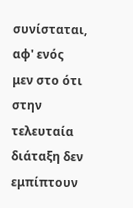συνίσταται, αφ' ενός μεν στο ότι στην τελευταία διάταξη δεν εμπίπτουν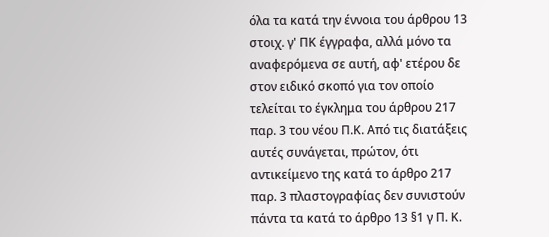όλα τα κατά την έννοια του άρθρου 13 στοιχ. γ' ΠΚ έγγραφα, αλλά μόνο τα αναφερόμενα σε αυτή, αφ' ετέρου δε στον ειδικό σκοπό για τον οποίο τελείται το έγκλημα του άρθρου 217 παρ. 3 του νέου Π.Κ. Από τις διατάξεις αυτές συνάγεται, πρώτον, ότι αντικείμενο της κατά το άρθρο 217 παρ. 3 πλαστογραφίας δεν συνιστούν πάντα τα κατά το άρθρο 13 §1 γ Π. Κ.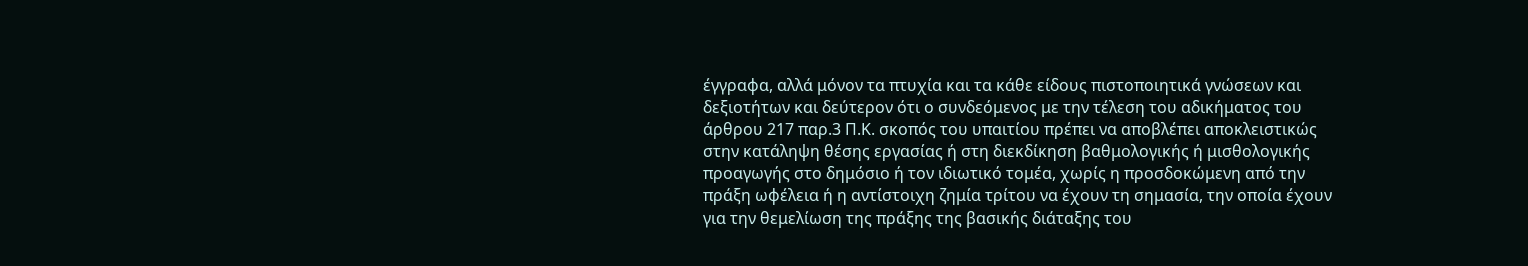έγγραφα, αλλά μόνον τα πτυχία και τα κάθε είδους πιστοποιητικά γνώσεων και δεξιοτήτων και δεύτερον ότι ο συνδεόμενος με την τέλεση του αδικήματος του άρθρου 217 παρ.3 Π.Κ. σκοπός του υπαιτίου πρέπει να αποβλέπει αποκλειστικώς στην κατάληψη θέσης εργασίας ή στη διεκδίκηση βαθμολογικής ή μισθολογικής προαγωγής στο δημόσιο ή τον ιδιωτικό τομέα, χωρίς η προσδοκώμενη από την πράξη ωφέλεια ή η αντίστοιχη ζημία τρίτου να έχουν τη σημασία, την οποία έχουν για την θεμελίωση της πράξης της βασικής διάταξης του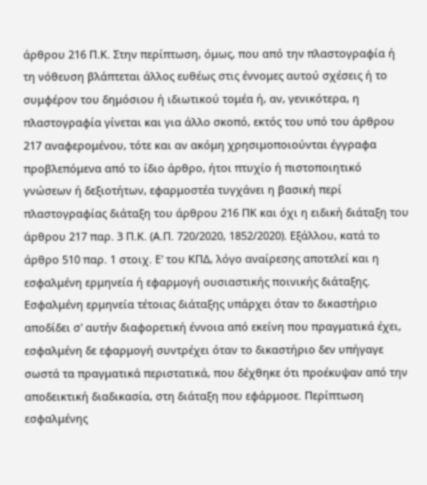άρθρου 216 Π.Κ. Στην περίπτωση, όμως, που από την πλαστογραφία ή τη νόθευση βλάπτεται άλλος ευθέως στις έννομες αυτού σχέσεις ή το συμφέρον του δημόσιου ή ιδιωτικού τομέα ή, αν, γενικότερα, η πλαστογραφία γίνεται και για άλλο σκοπό, εκτός του υπό του άρθρου 217 αναφερομένου, τότε και αν ακόμη χρησιμοποιούνται έγγραφα προβλεπόμενα από το ίδιο άρθρο, ήτοι πτυχίο ή πιστοποιητικό γνώσεων ή δεξιοτήτων, εφαρμοστέα τυγχάνει η βασική περί πλαστογραφίας διάταξη του άρθρου 216 ΠΚ και όχι η ειδική διάταξη του άρθρου 217 παρ. 3 Π.Κ. (Α.Π. 720/2020, 1852/2020). Εξάλλου, κατά το άρθρο 510 παρ. 1 στοιχ. Ε' του ΚΠΔ, λόγο αναίρεσης αποτελεί και η εσφαλμένη ερμηνεία ή εφαρμογή ουσιαστικής ποινικής διάταξης. Εσφαλμένη ερμηνεία τέτοιας διάταξης υπάρχει όταν το δικαστήριο αποδίδει σ' αυτήν διαφορετική έννοια από εκείνη που πραγματικά έχει, εσφαλμένη δε εφαρμογή συντρέχει όταν το δικαστήριο δεν υπήγαγε σωστά τα πραγματικά περιστατικά, που δέχθηκε ότι προέκυψαν από την αποδεικτική διαδικασία, στη διάταξη που εφάρμοσε. Περίπτωση εσφαλμένης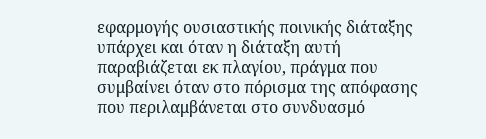εφαρμογής ουσιαστικής ποινικής διάταξης υπάρχει και όταν η διάταξη αυτή παραβιάζεται εκ πλαγίου, πράγμα που συμβαίνει όταν στο πόρισμα της απόφασης που περιλαμβάνεται στο συνδυασμό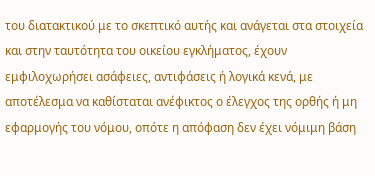του διατακτικού με το σκεπτικό αυτής και ανάγεται στα στοιχεία και στην ταυτότητα του οικείου εγκλήματος, έχουν εμφιλοχωρήσει ασάφειες, αντιφάσεις ή λογικά κενά, με αποτέλεσμα να καθίσταται ανέφικτος ο έλεγχος της ορθής ή μη εφαρμογής του νόμου, οπότε η απόφαση δεν έχει νόμιμη βάση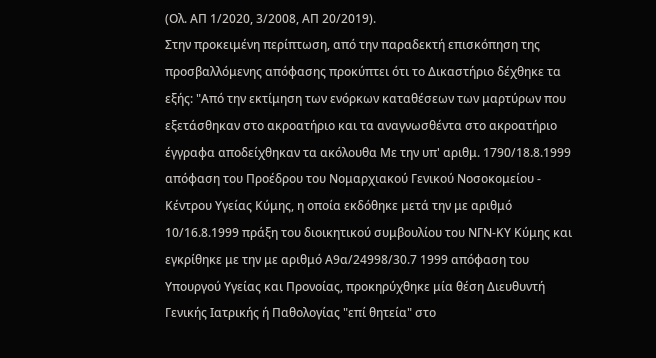(Ολ. ΑΠ 1/2020, 3/2008, ΑΠ 20/2019).
Στην προκειμένη περίπτωση, από την παραδεκτή επισκόπηση της προσβαλλόμενης απόφασης προκύπτει ότι το Δικαστήριο δέχθηκε τα εξής: "Από την εκτίμηση των ενόρκων καταθέσεων των μαρτύρων που εξετάσθηκαν στο ακροατήριο και τα αναγνωσθέντα στο ακροατήριο έγγραφα αποδείχθηκαν τα ακόλουθα Με την υπ' αριθμ. 1790/18.8.1999 απόφαση του Προέδρου του Νομαρχιακού Γενικού Νοσοκομείου - Κέντρου Υγείας Κύμης, η οποία εκδόθηκε μετά την με αριθμό 10/16.8.1999 πράξη του διοικητικού συμβουλίου του ΝΓΝ-ΚΥ Κύμης και εγκρίθηκε με την με αριθμό Α9α/24998/30.7 1999 απόφαση του Υπουργού Υγείας και Προνοίας, προκηρύχθηκε μία θέση Διευθυντή Γενικής Ιατρικής ή Παθολογίας "επί θητεία" στο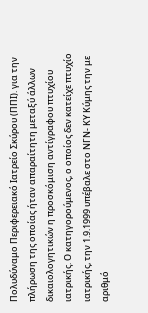Πολυδύναμο Περιφερειακό Ιατρείο Σκύρου (ΠΠΙ). για την πλήρωση της οποίας ήταν απαραίτητη μεταξύ άλλων δικαιολογητικών η προσκόμιση αντίγραφου πτυχίου ιατρικής. Ο κατηγορούμενος, ο οποίος δεν κατείχε πτυχίο ιατρικής, την 1.9.1999 υπέβαλε στο ΝΓΝ- ΚΥ Κύμης την με αριθμό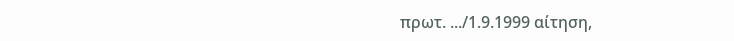πρωτ. .../1.9.1999 αίτηση,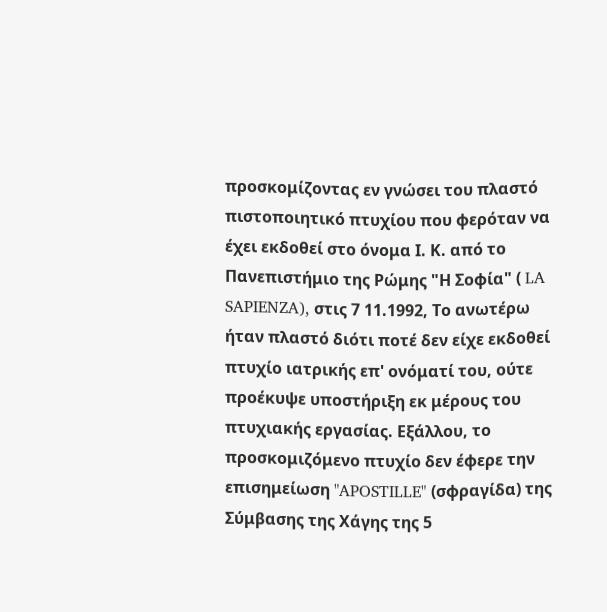προσκομίζοντας εν γνώσει του πλαστό πιστοποιητικό πτυχίου που φερόταν να έχει εκδοθεί στο όνομα Ι. Κ. από το Πανεπιστήμιο της Ρώμης "Η Σοφία" ( LA SAPIENZA), στις 7 11.1992, Το ανωτέρω ήταν πλαστό διότι ποτέ δεν είχε εκδοθεί πτυχίο ιατρικής επ' ονόματί του, ούτε προέκυψε υποστήριξη εκ μέρους του πτυχιακής εργασίας. Εξάλλου, το προσκομιζόμενο πτυχίο δεν έφερε την επισημείωση "APOSTILLE" (σφραγίδα) της Σύμβασης της Χάγης της 5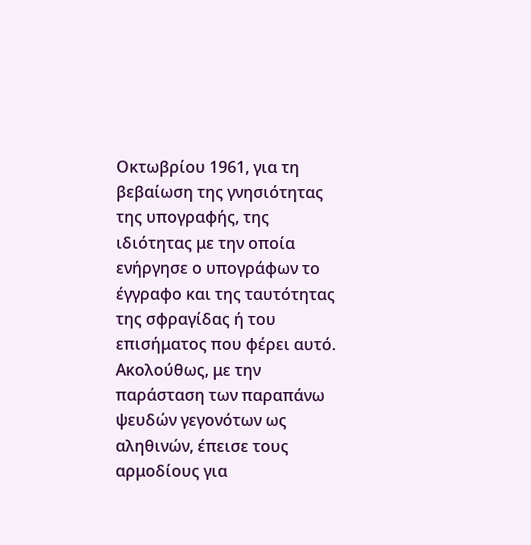Οκτωβρίου 1961, για τη βεβαίωση της γνησιότητας της υπογραφής, της ιδιότητας με την οποία ενήργησε ο υπογράφων το έγγραφο και της ταυτότητας της σφραγίδας ή του επισήματος που φέρει αυτό. Ακολούθως, με την παράσταση των παραπάνω ψευδών γεγονότων ως αληθινών, έπεισε τους αρμοδίους για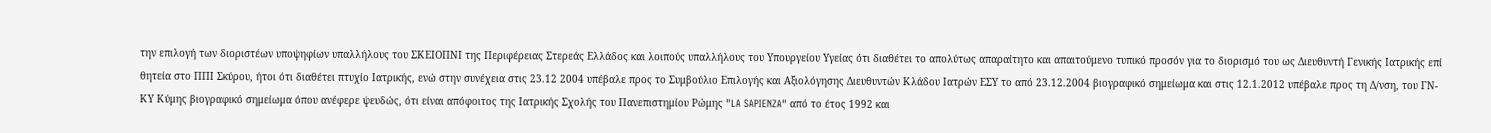την επιλογή των διοριστέων υποψηφίων υπαλλήλους του ΣΚΕΙΟΠΝΙ της Περιφέρειας Στερεάς Ελλάδος και λοιπούς υπαλλήλους του Υπουργείου Υγείας ότι διαθέτει το απολύτως απαραίτητο και απαιτούμενο τυπικό προσόν για το διορισμό του ως Διευθυντή Γενικής Ιατρικής επί θητεία στο ΠΠΙ Σκύρου, ήτοι ότι διαθέτει πτυχίο Ιατρικής, ενώ στην συνέχεια στις 23.12 2004 υπέβαλε προς το Συμβούλιο Επιλογής και Αξιολόγησης Διευθυντών Κλάδου Ιατρών ΕΣΥ το από 23.12.2004 βιογραφικό σημείωμα και στις 12.1.2012 υπέβαλε προς τη Δ/νση, του ΓΝ- ΚΥ Κύμης βιογραφικό σημείωμα όπου ανέφερε ψευδώς, ότι είναι απόφοιτος της Ιατρικής Σχολής του Πανεπιστημίου Ρώμης "LA SAPIENZA" από το έτος 1992 και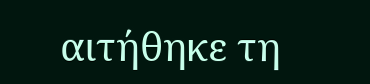αιτήθηκε τη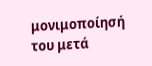μονιμοποίησή του μετά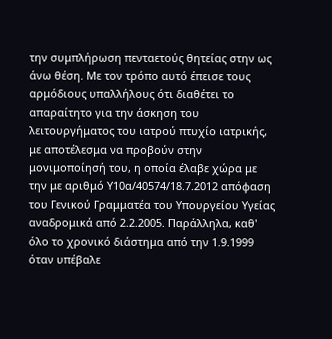την συμπλήρωση πενταετούς θητείας στην ως άνω θέση. Με τον τρόπο αυτό έπεισε τους αρμόδιους υπαλλήλους ότι διαθέτει το απαραίτητο για την άσκηση του λειτουργήματος του ιατρού πτυχίο ιατρικής, με αποτέλεσμα να προβούν στην μονιμοποίησή του, η οποία έλαβε χώρα με την με αριθμό Υ10α/40574/18.7.2012 απόφαση του Γενικού Γραμματέα του Υπουργείου Υγείας αναδρομικά από 2.2.2005. Παράλληλα, καθ' όλο το χρονικό διάστημα από την 1.9.1999 όταν υπέβαλε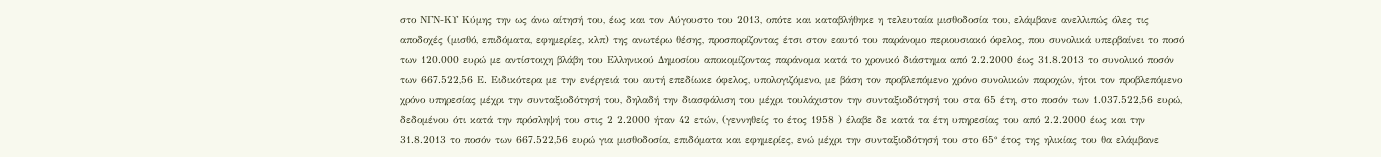στο ΝΓΝ-ΚΥ Κύμης την ως άνω αίτησή του, έως και τον Αύγουστο του 2013, οπότε και καταβλήθηκε η τελευταία μισθοδοσία του, ελάμβανε ανελλιπώς όλες τις αποδοχές (μισθό, επιδόματα, εφημερίες, κλπ) της ανωτέρω θέσης, προσπορίζοντας έτσι στον εαυτό του παράνομο περιουσιακό όφελος, που συνολικά υπερβαίνει το ποσό των 120.000 ευρώ με αντίστοιχη βλάβη του Ελληνικού Δημοσίου αποκομίζοντας παράνομα κατά το χρονικό διάστημα από 2.2.2000 έως 31.8.2013 το συνολικό ποσόν των 667.522,56 Ε. Ειδικότερα με την ενέργειά του αυτή επεδίωκε όφελος, υπολογιζόμενο, με βάση τον προβλεπόμενο χρόνο συνολικών παροχών, ήτοι τον προβλεπόμενο χρόνο υπηρεσίας μέχρι την συνταξιοδότησή του, δηλαδή την διασφάλιση του μέχρι τουλάχιστον την συνταξιοδότησή του στα 65 έτη, στο ποσόν των 1.037.522,56 ευρώ, δεδομένου ότι κατά την πρόσληψή του στις 2 2.2000 ήταν 42 ετών, (γεννηθείς το έτος 1958 ) έλαβε δε κατά τα έτη υπηρεσίας του από 2.2.2000 έως και την 31.8.2013 το ποσόν των 667.522,56 ευρώ για μισθοδοσία, επιδόματα και εφημερίες, ενώ μέχρι την συνταξιοδότησή του στο 65° έτος της ηλικίας του θα ελάμβανε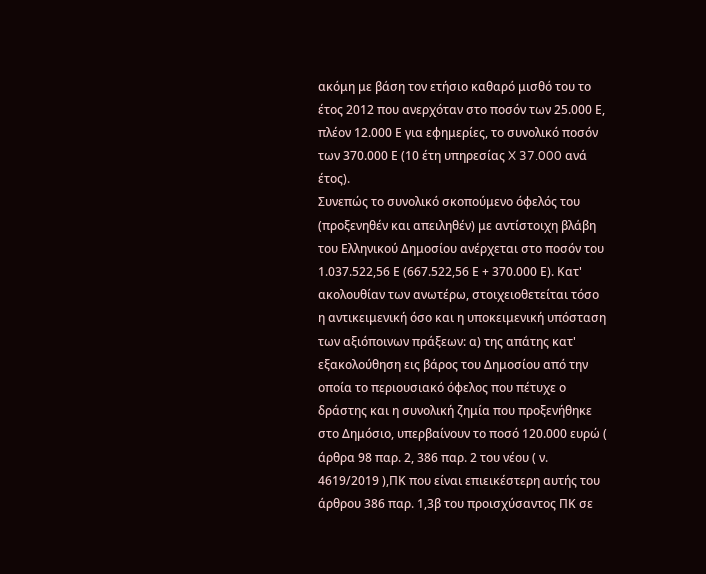ακόμη με βάση τον ετήσιο καθαρό μισθό του το έτος 2012 που ανερχόταν στο ποσόν των 25.000 Ε, πλέον 12.000 Ε για εφημερίες, το συνολικό ποσόν των 370.000 Ε (10 έτη υπηρεσίας X 37.000 ανά έτος).
Συνεπώς το συνολικό σκοπούμενο όφελός του (προξενηθέν και απειληθέν) με αντίστοιχη βλάβη του Ελληνικού Δημοσίου ανέρχεται στο ποσόν του 1.037.522,56 Ε (667.522,56 Ε + 370.000 Ε). Κατ' ακολουθίαν των ανωτέρω, στοιχειοθετείται τόσο η αντικειμενική όσο και η υποκειμενική υπόσταση των αξιόποινων πράξεων: α) της απάτης κατ' εξακολούθηση εις βάρος του Δημοσίου από την οποία το περιουσιακό όφελος που πέτυχε ο δράστης και η συνολική ζημία που προξενήθηκε στο Δημόσιο, υπερβαίνουν το ποσό 120.000 ευρώ ( άρθρα 98 παρ. 2, 386 παρ. 2 του νέου ( ν. 4619/2019 ),ΠΚ που είναι επιεικέστερη αυτής του άρθρου 386 παρ. 1,3β του προισχύσαντος ΠΚ σε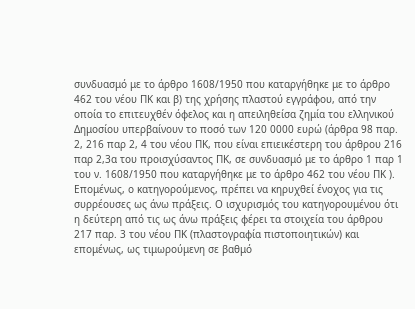συνδυασμό με το άρθρο 1608/1950 που καταργήθηκε με το άρθρο 462 του νέου ΠΚ και β) της χρήσης πλαστού εγγράφου, από την οποία το επιτευχθέν όφελος και η απειληθείσα ζημία του ελληνικού Δημοσίου υπερβαίνουν το ποσό των 120 0000 ευρώ (άρθρα 98 παρ. 2, 216 παρ 2, 4 του νέου ΠΚ, που είναι επιεικέστερη του άρθρου 216 παρ 2,3α του προισχύσαντος ΠΚ, σε συνδυασμό με το άρθρο 1 παρ 1 του ν. 1608/1950 που καταργήθηκε με το άρθρο 462 του νέου ΠΚ ). Επομένως, ο κατηγορούμενος, πρέπει να κηρυχθεί ένοχος για τις συρρέουσες ως άνω πράξεις. Ο ισχυρισμός του κατηγορουμένου ότι η δεύτερη από τις ως άνω πράξεις φέρει τα στοιχεία του άρθρου 217 παρ. 3 του νέου ΠΚ (πλαστογραφία πιστοποιητικών) και επομένως, ως τιμωρούμενη σε βαθμό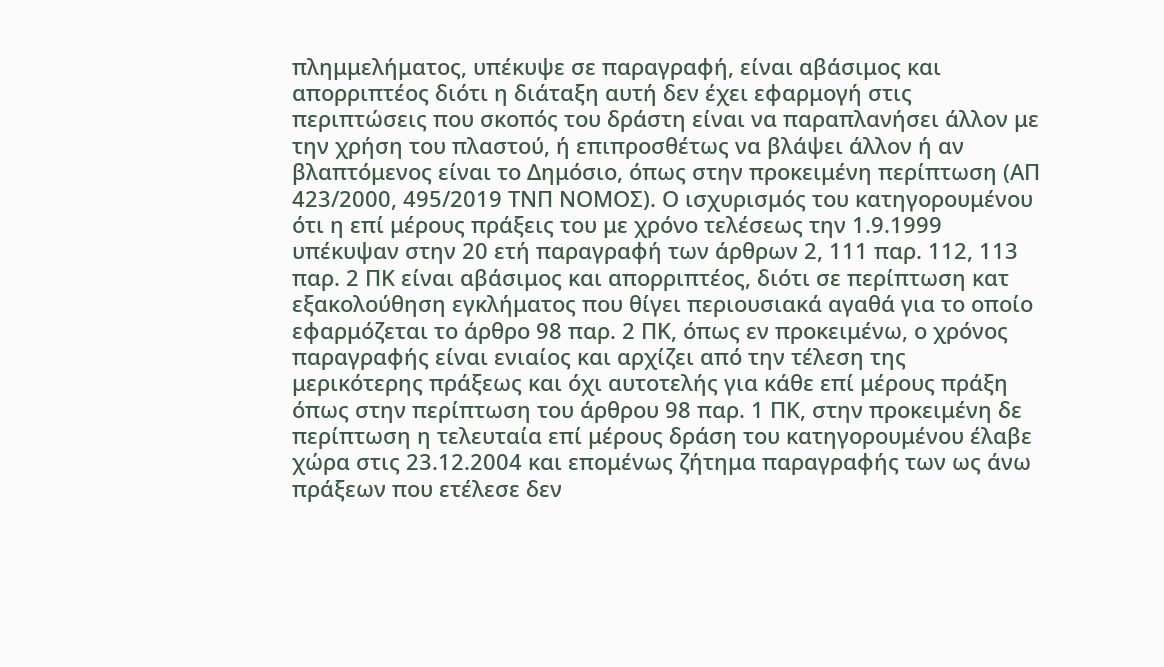πλημμελήματος, υπέκυψε σε παραγραφή, είναι αβάσιμος και απορριπτέος διότι η διάταξη αυτή δεν έχει εφαρμογή στις περιπτώσεις που σκοπός του δράστη είναι να παραπλανήσει άλλον με την χρήση του πλαστού, ή επιπροσθέτως να βλάψει άλλον ή αν βλαπτόμενος είναι το Δημόσιο, όπως στην προκειμένη περίπτωση (ΑΠ 423/2000, 495/2019 ΤΝΠ ΝΟΜΟΣ). Ο ισχυρισμός του κατηγορουμένου ότι η επί μέρους πράξεις του με χρόνο τελέσεως την 1.9.1999 υπέκυψαν στην 20 ετή παραγραφή των άρθρων 2, 111 παρ. 112, 113 παρ. 2 ΠΚ είναι αβάσιμος και απορριπτέος, διότι σε περίπτωση κατ εξακολούθηση εγκλήματος που θίγει περιουσιακά αγαθά για το οποίο εφαρμόζεται το άρθρο 98 παρ. 2 ΠΚ, όπως εν προκειμένω, ο χρόνος παραγραφής είναι ενιαίος και αρχίζει από την τέλεση της μερικότερης πράξεως και όχι αυτοτελής για κάθε επί μέρους πράξη όπως στην περίπτωση του άρθρου 98 παρ. 1 ΠΚ, στην προκειμένη δε περίπτωση η τελευταία επί μέρους δράση του κατηγορουμένου έλαβε χώρα στις 23.12.2004 και επομένως ζήτημα παραγραφής των ως άνω πράξεων που ετέλεσε δεν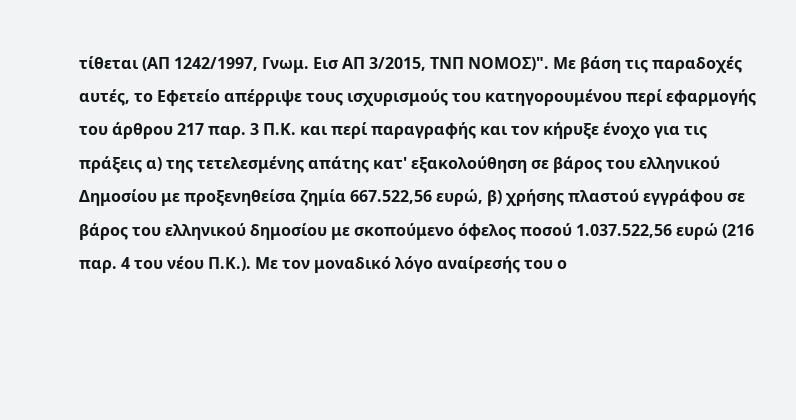τίθεται (ΑΠ 1242/1997, Γνωμ. Εισ ΑΠ 3/2015, ΤΝΠ ΝΟΜΟΣ)". Με βάση τις παραδοχές αυτές, το Εφετείο απέρριψε τους ισχυρισμούς του κατηγορουμένου περί εφαρμογής του άρθρου 217 παρ. 3 Π.Κ. και περί παραγραφής και τον κήρυξε ένοχο για τις πράξεις α) της τετελεσμένης απάτης κατ' εξακολούθηση σε βάρος του ελληνικού Δημοσίου με προξενηθείσα ζημία 667.522,56 ευρώ, β) χρήσης πλαστού εγγράφου σε βάρος του ελληνικού δημοσίου με σκοπούμενο όφελος ποσού 1.037.522,56 ευρώ (216 παρ. 4 του νέου Π.Κ.). Με τον μοναδικό λόγο αναίρεσής του ο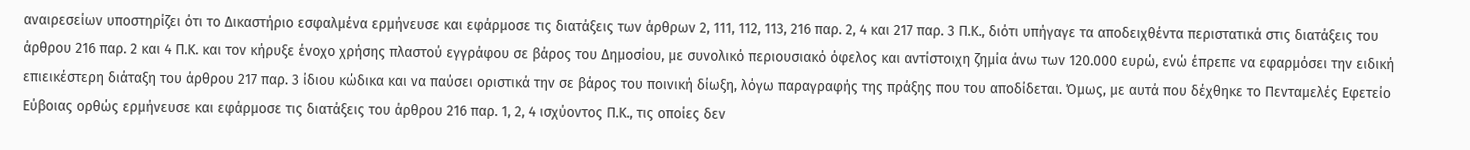αναιρεσείων υποστηρίζει ότι το Δικαστήριο εσφαλμένα ερμήνευσε και εφάρμοσε τις διατάξεις των άρθρων 2, 111, 112, 113, 216 παρ. 2, 4 και 217 παρ. 3 Π.Κ., διότι υπήγαγε τα αποδειχθέντα περιστατικά στις διατάξεις του άρθρου 216 παρ. 2 και 4 Π.Κ. και τον κήρυξε ένοχο χρήσης πλαστού εγγράφου σε βάρος του Δημοσίου, με συνολικό περιουσιακό όφελος και αντίστοιχη ζημία άνω των 120.000 ευρώ, ενώ έπρεπε να εφαρμόσει την ειδική επιεικέστερη διάταξη του άρθρου 217 παρ. 3 ίδιου κώδικα και να παύσει οριστικά την σε βάρος του ποινική δίωξη, λόγω παραγραφής της πράξης που του αποδίδεται. Όμως, με αυτά που δέχθηκε το Πενταμελές Εφετείο Εύβοιας ορθώς ερμήνευσε και εφάρμοσε τις διατάξεις του άρθρου 216 παρ. 1, 2, 4 ισχύοντος Π.Κ., τις οποίες δεν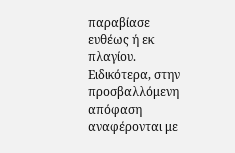παραβίασε ευθέως ή εκ πλαγίου. Ειδικότερα, στην προσβαλλόμενη απόφαση αναφέρονται με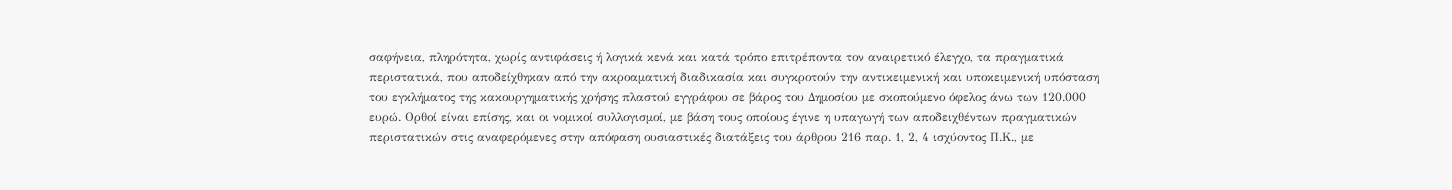σαφήνεια, πληρότητα, χωρίς αντιφάσεις ή λογικά κενά και κατά τρόπο επιτρέποντα τον αναιρετικό έλεγχο, τα πραγματικά περιστατικά, που αποδείχθηκαν από την ακροαματική διαδικασία και συγκροτούν την αντικειμενική και υποκειμενική υπόσταση του εγκλήματος της κακουργηματικής χρήσης πλαστού εγγράφου σε βάρος του Δημοσίου με σκοπούμενο όφελος άνω των 120.000 ευρώ. Ορθοί είναι επίσης, και οι νομικοί συλλογισμοί, με βάση τους οποίους έγινε η υπαγωγή των αποδειχθέντων πραγματικών περιστατικών στις αναφερόμενες στην απόφαση ουσιαστικές διατάξεις του άρθρου 216 παρ. 1, 2, 4 ισχύοντος Π.Κ., με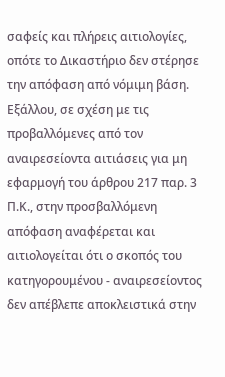σαφείς και πλήρεις αιτιολογίες, οπότε το Δικαστήριο δεν στέρησε την απόφαση από νόμιμη βάση. Εξάλλου, σε σχέση με τις προβαλλόμενες από τον αναιρεσείοντα αιτιάσεις για μη εφαρμογή του άρθρου 217 παρ. 3 Π.Κ., στην προσβαλλόμενη απόφαση αναφέρεται και αιτιολογείται ότι ο σκοπός του κατηγορουμένου - αναιρεσείοντος δεν απέβλεπε αποκλειστικά στην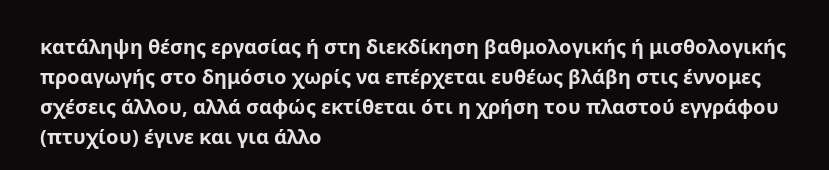κατάληψη θέσης εργασίας ή στη διεκδίκηση βαθμολογικής ή μισθολογικής προαγωγής στο δημόσιο χωρίς να επέρχεται ευθέως βλάβη στις έννομες σχέσεις άλλου, αλλά σαφώς εκτίθεται ότι η χρήση του πλαστού εγγράφου (πτυχίου) έγινε και για άλλο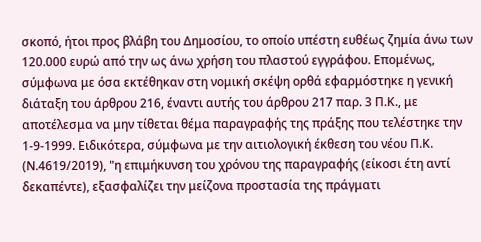σκοπό, ήτοι προς βλάβη του Δημοσίου, το οποίο υπέστη ευθέως ζημία άνω των 120.000 ευρώ από την ως άνω χρήση του πλαστού εγγράφου. Επομένως, σύμφωνα με όσα εκτέθηκαν στη νομική σκέψη ορθά εφαρμόστηκε η γενική διάταξη του άρθρου 216, έναντι αυτής του άρθρου 217 παρ. 3 Π.Κ., με αποτέλεσμα να μην τίθεται θέμα παραγραφής της πράξης που τελέστηκε την 1-9-1999. Ειδικότερα, σύμφωνα με την αιτιολογική έκθεση του νέου Π.Κ. (Ν.4619/2019), "η επιμήκυνση του χρόνου της παραγραφής (είκοσι έτη αντί δεκαπέντε), εξασφαλίζει την μείζονα προστασία της πράγματι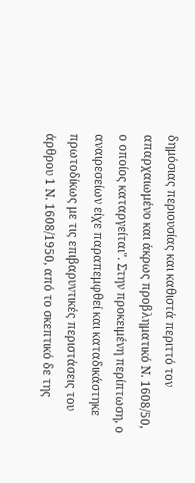δημόσιας περιουσίας και καθιστά περιττό τον απαρχαιωμένο και άκρως προβληματικό Ν. 1608/50, ο οποίος καταργείται". Στην προκειμένη περίπτωση, ο αναιρεσείων είχε παραπεμφθεί και καταδικάστηκε πρωτοδίκως με τις επιβαρυντικές περιστάσεις του άρθρου 1 Ν. 1608/1950, από το σκεπτικό δε της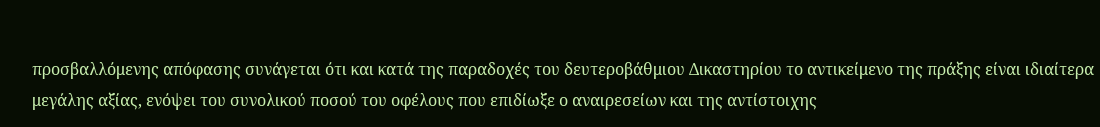προσβαλλόμενης απόφασης συνάγεται ότι και κατά της παραδοχές του δευτεροβάθμιου Δικαστηρίου το αντικείμενο της πράξης είναι ιδιαίτερα μεγάλης αξίας, ενόψει του συνολικού ποσού του οφέλους που επιδίωξε ο αναιρεσείων και της αντίστοιχης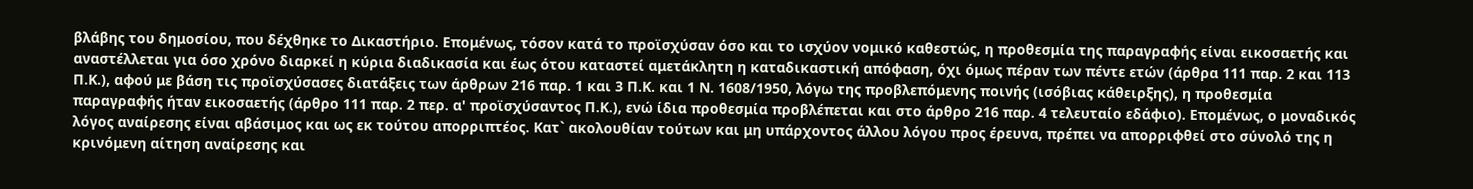βλάβης του δημοσίου, που δέχθηκε το Δικαστήριο. Επομένως, τόσον κατά το προϊσχύσαν όσο και το ισχύον νομικό καθεστώς, η προθεσμία της παραγραφής είναι εικοσαετής και αναστέλλεται για όσο χρόνο διαρκεί η κύρια διαδικασία και έως ότου καταστεί αμετάκλητη η καταδικαστική απόφαση, όχι όμως πέραν των πέντε ετών (άρθρα 111 παρ. 2 και 113 Π.Κ.), αφού με βάση τις προϊσχύσασες διατάξεις των άρθρων 216 παρ. 1 και 3 Π.Κ. και 1 Ν. 1608/1950, λόγω της προβλεπόμενης ποινής (ισόβιας κάθειρξης), η προθεσμία παραγραφής ήταν εικοσαετής (άρθρο 111 παρ. 2 περ. α' προϊσχύσαντος Π.Κ.), ενώ ίδια προθεσμία προβλέπεται και στο άρθρο 216 παρ. 4 τελευταίο εδάφιο). Επομένως, ο μοναδικός λόγος αναίρεσης είναι αβάσιμος και ως εκ τούτου απορριπτέος. Κατ` ακολουθίαν τούτων και μη υπάρχοντος άλλου λόγου προς έρευνα, πρέπει να απορριφθεί στο σύνολό της η κρινόμενη αίτηση αναίρεσης και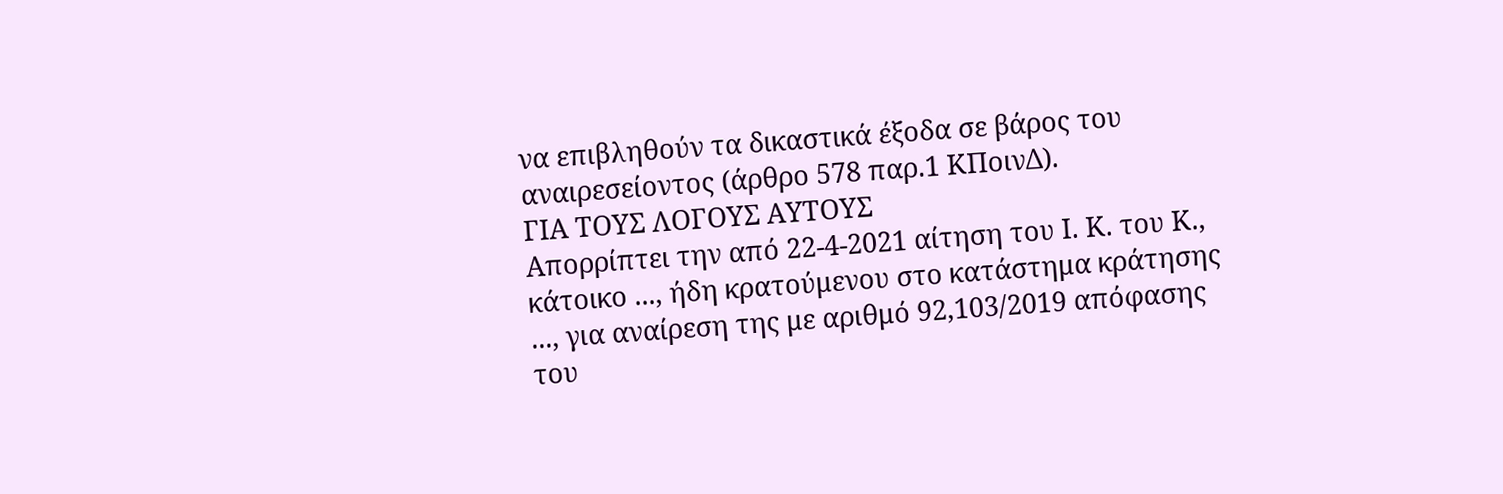να επιβληθούν τα δικαστικά έξοδα σε βάρος του αναιρεσείοντος (άρθρο 578 παρ.1 ΚΠοινΔ).
ΓΙΑ ΤΟΥΣ ΛΟΓΟΥΣ ΑΥΤΟΥΣ
Απορρίπτει την από 22-4-2021 αίτηση του Ι. Κ. του Κ., κάτοικο ..., ήδη κρατούμενου στο κατάστημα κράτησης ..., για αναίρεση της με αριθμό 92,103/2019 απόφασης του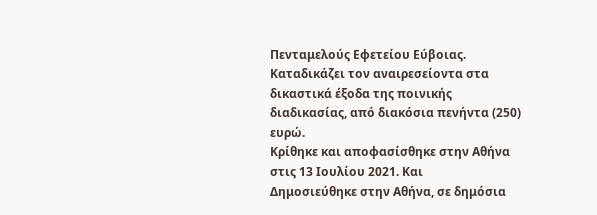Πενταμελούς Εφετείου Εύβοιας.
Καταδικάζει τον αναιρεσείοντα στα δικαστικά έξοδα της ποινικής διαδικασίας, από διακόσια πενήντα (250) ευρώ.
Κρίθηκε και αποφασίσθηκε στην Αθήνα στις 13 Ιουλίου 2021. Και
Δημοσιεύθηκε στην Αθήνα, σε δημόσια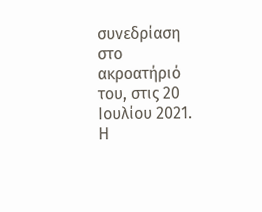συνεδρίαση στο ακροατήριό του, στις 20 Ιουλίου 2021.
Η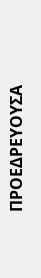ΠΡΟΕΔΡΕΥΟΥΣΑ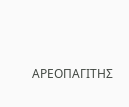ΑΡΕΟΠΑΓΙΤΗΣ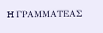H ΓΡΑΜΜΑΤΕΑΣ